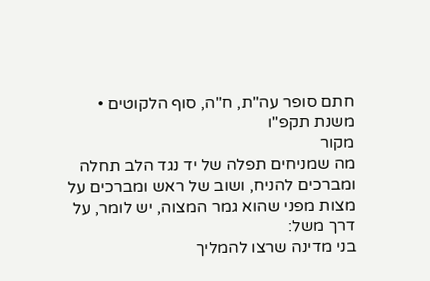חתם סופר עה"ת, ח"ה, סוף הלקוטים • משנת תקפ"ו
מקור
מה שמניחים תפלה של יד נגד הלב תחלה ומברכים להניח, ושוב של ראש ומברכים על מצות מפני שהוא גמר המצוה, יש לומר, על דרך משל:
בני מדינה שרצו להמליך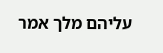עליהם מלך אמר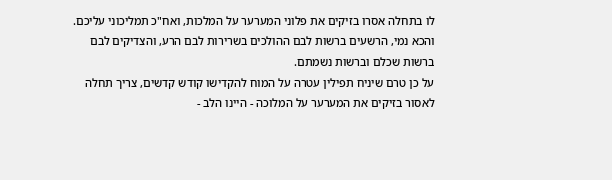לו בתחלה אסרו בזיקים את פלוני המערער על המלכות, ואח"כ תמליכוני עליכם.
והכא נמי, הרשעים ברשות לבם ההולכים בשרירות לבם הרע, והצדיקים לבם ברשות שכלם וברשות נשמתם.
על כן טרם שיניח תפילין עטרה על המוח להקדישו קודש קדשים, צריך תחלה לאסור בזיקים את המערער על המלוכה - היינו הלב -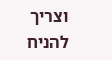וצריך להניח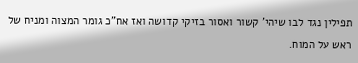תפילין נגד לבו שיהי' קשור ואסור בזיקי קדושה ואז אח"כ גומר המצוה ומניח של ראש על המוח.